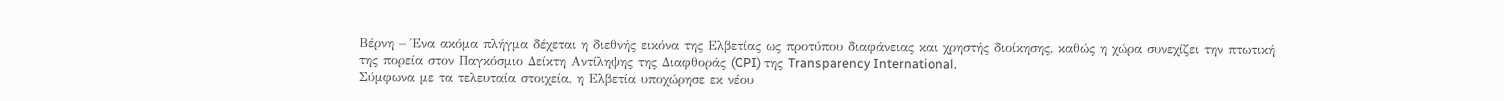Βέρνη – Ένα ακόμα πλήγμα δέχεται η διεθνής εικόνα της Ελβετίας ως προτύπου διαφάνειας και χρηστής διοίκησης, καθώς η χώρα συνεχίζει την πτωτική της πορεία στον Παγκόσμιο Δείκτη Αντίληψης της Διαφθοράς (CPI) της Transparency International.
Σύμφωνα με τα τελευταία στοιχεία, η Ελβετία υποχώρησε εκ νέου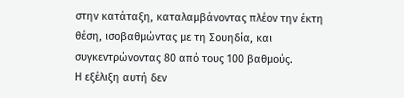στην κατάταξη, καταλαμβάνοντας πλέον την έκτη θέση, ισοβαθμώντας με τη Σουηδία, και συγκεντρώνοντας 80 από τους 100 βαθμούς.
Η εξέλιξη αυτή δεν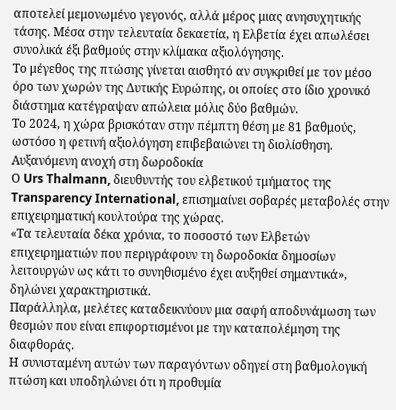αποτελεί μεμονωμένο γεγονός, αλλά μέρος μιας ανησυχητικής τάσης. Μέσα στην τελευταία δεκαετία, η Ελβετία έχει απωλέσει συνολικά έξι βαθμούς στην κλίμακα αξιολόγησης.
Το μέγεθος της πτώσης γίνεται αισθητό αν συγκριθεί με τον μέσο όρο των χωρών της Δυτικής Ευρώπης, οι οποίες στο ίδιο χρονικό διάστημα κατέγραψαν απώλεια μόλις δύο βαθμών.
Το 2024, η χώρα βρισκόταν στην πέμπτη θέση με 81 βαθμούς, ωστόσο η φετινή αξιολόγηση επιβεβαιώνει τη διολίσθηση.
Αυξανόμενη ανοχή στη δωροδοκία
Ο Urs Thalmann, διευθυντής του ελβετικού τμήματος της Transparency International, επισημαίνει σοβαρές μεταβολές στην επιχειρηματική κουλτούρα της χώρας.
«Τα τελευταία δέκα χρόνια, το ποσοστό των Ελβετών επιχειρηματιών που περιγράφουν τη δωροδοκία δημοσίων λειτουργών ως κάτι το συνηθισμένο έχει αυξηθεί σημαντικά», δηλώνει χαρακτηριστικά.
Παράλληλα, μελέτες καταδεικνύουν μια σαφή αποδυνάμωση των θεσμών που είναι επιφορτισμένοι με την καταπολέμηση της διαφθοράς.
Η συνισταμένη αυτών των παραγόντων οδηγεί στη βαθμολογική πτώση και υποδηλώνει ότι η προθυμία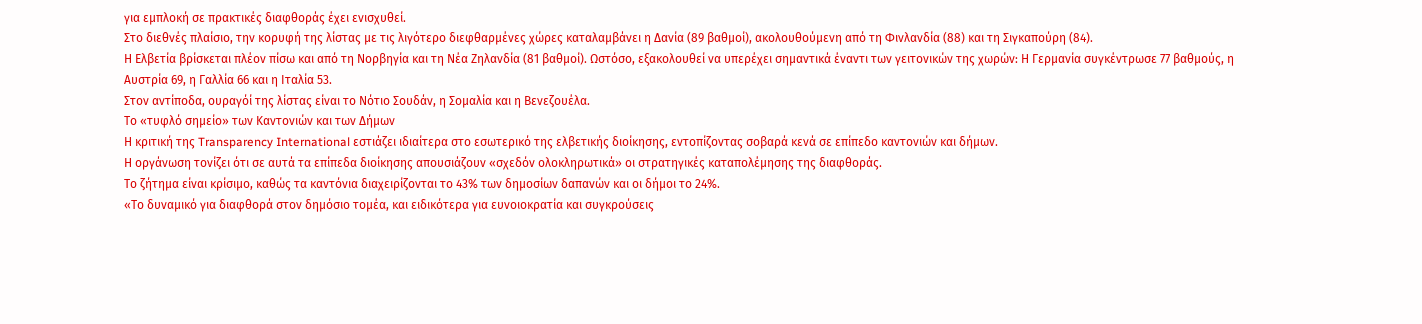για εμπλοκή σε πρακτικές διαφθοράς έχει ενισχυθεί.
Στο διεθνές πλαίσιο, την κορυφή της λίστας με τις λιγότερο διεφθαρμένες χώρες καταλαμβάνει η Δανία (89 βαθμοί), ακολουθούμενη από τη Φινλανδία (88) και τη Σιγκαπούρη (84).
Η Ελβετία βρίσκεται πλέον πίσω και από τη Νορβηγία και τη Νέα Ζηλανδία (81 βαθμοί). Ωστόσο, εξακολουθεί να υπερέχει σημαντικά έναντι των γειτονικών της χωρών: Η Γερμανία συγκέντρωσε 77 βαθμούς, η Αυστρία 69, η Γαλλία 66 και η Ιταλία 53.
Στον αντίποδα, ουραγόί της λίστας είναι το Νότιο Σουδάν, η Σομαλία και η Βενεζουέλα.
Το «τυφλό σημείο» των Καντονιών και των Δήμων
Η κριτική της Transparency International εστιάζει ιδιαίτερα στο εσωτερικό της ελβετικής διοίκησης, εντοπίζοντας σοβαρά κενά σε επίπεδο καντονιών και δήμων.
Η οργάνωση τονίζει ότι σε αυτά τα επίπεδα διοίκησης απουσιάζουν «σχεδόν ολοκληρωτικά» οι στρατηγικές καταπολέμησης της διαφθοράς.
Το ζήτημα είναι κρίσιμο, καθώς τα καντόνια διαχειρίζονται το 43% των δημοσίων δαπανών και οι δήμοι το 24%.
«Το δυναμικό για διαφθορά στον δημόσιο τομέα, και ειδικότερα για ευνοιοκρατία και συγκρούσεις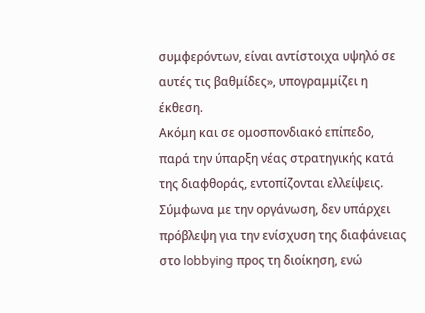συμφερόντων, είναι αντίστοιχα υψηλό σε αυτές τις βαθμίδες», υπογραμμίζει η έκθεση.
Ακόμη και σε ομοσπονδιακό επίπεδο, παρά την ύπαρξη νέας στρατηγικής κατά της διαφθοράς, εντοπίζονται ελλείψεις.
Σύμφωνα με την οργάνωση, δεν υπάρχει πρόβλεψη για την ενίσχυση της διαφάνειας στο lobbying προς τη διοίκηση, ενώ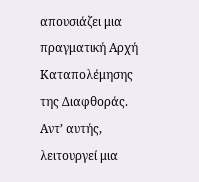απουσιάζει μια πραγματική Αρχή Καταπολέμησης της Διαφθοράς.
Αντ’ αυτής, λειτουργεί μια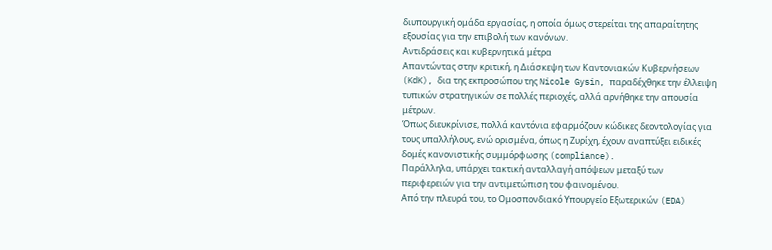διυπουργική ομάδα εργασίας, η οποία όμως στερείται της απαραίτητης εξουσίας για την επιβολή των κανόνων.
Αντιδράσεις και κυβερνητικά μέτρα
Απαντώντας στην κριτική, η Διάσκεψη των Καντονιακών Κυβερνήσεων (KdK), δια της εκπροσώπου της Nicole Gysin, παραδέχθηκε την έλλειψη τυπικών στρατηγικών σε πολλές περιοχές, αλλά αρνήθηκε την απουσία μέτρων.
Όπως διευκρίνισε, πολλά καντόνια εφαρμόζουν κώδικες δεοντολογίας για τους υπαλλήλους, ενώ ορισμένα, όπως η Ζυρίχη, έχουν αναπτύξει ειδικές δομές κανονιστικής συμμόρφωσης (compliance).
Παράλληλα, υπάρχει τακτική ανταλλαγή απόψεων μεταξύ των περιφερειών για την αντιμετώπιση του φαινομένου.
Από την πλευρά του, το Ομοσπονδιακό Υπουργείο Εξωτερικών (EDA)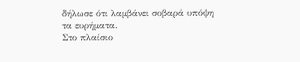δήλωσε ότι λαμβάνει σοβαρά υπόψη τα ευρήματα.
Στο πλαίσιο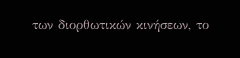των διορθωτικών κινήσεων, το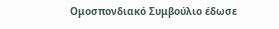Ομοσπονδιακό Συμβούλιο έδωσε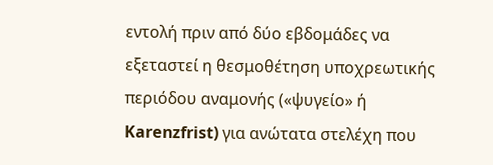εντολή πριν από δύο εβδομάδες να εξεταστεί η θεσμοθέτηση υποχρεωτικής περιόδου αναμονής («ψυγείο» ή Karenzfrist) για ανώτατα στελέχη που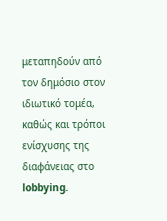μεταπηδούν από τον δημόσιο στον ιδιωτικό τομέα, καθώς και τρόποι ενίσχυσης της διαφάνειας στο lobbying.